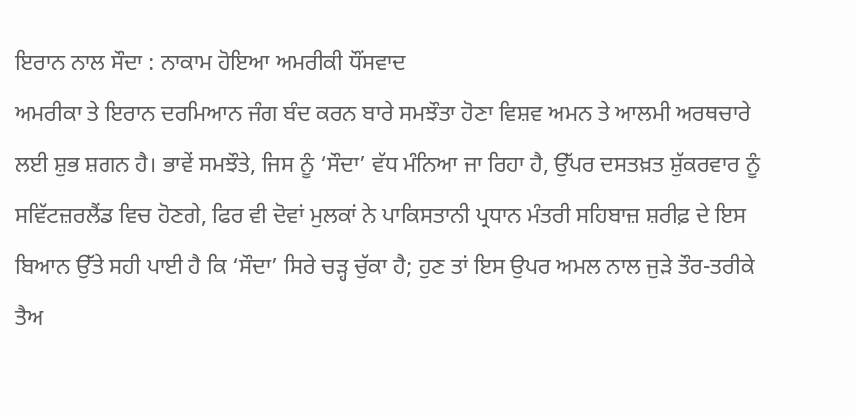ਇਰਾਨ ਨਾਲ ਸੌਦਾ : ਨਾਕਾਮ ਹੋਇਆ ਅਮਰੀਕੀ ਧੌਂਸਵਾਦ
ਅਮਰੀਕਾ ਤੇ ਇਰਾਨ ਦਰਮਿਆਨ ਜੰਗ ਬੰਦ ਕਰਨ ਬਾਰੇ ਸਮਝੌਤਾ ਹੋਣਾ ਵਿਸ਼ਵ ਅਮਨ ਤੇ ਆਲਮੀ ਅਰਥਚਾਰੇ ਲਈ ਸ਼ੁਭ ਸ਼ਗਨ ਹੈ। ਭਾਵੇਂ ਸਮਝੌਤੇ, ਜਿਸ ਨੂੰ ‘ਸੌਦਾ’ ਵੱਧ ਮੰਨਿਆ ਜਾ ਰਿਹਾ ਹੈ, ਉੱਪਰ ਦਸਤਖ਼ਤ ਸ਼ੁੱਕਰਵਾਰ ਨੂੰ ਸਵਿੱਟਜ਼ਰਲੈਂਡ ਵਿਚ ਹੋਣਗੇ, ਫਿਰ ਵੀ ਦੋਵਾਂ ਮੁਲਕਾਂ ਨੇ ਪਾਕਿਸਤਾਨੀ ਪ੍ਰਧਾਨ ਮੰਤਰੀ ਸਹਿਬਾਜ਼ ਸ਼ਰੀਫ਼ ਦੇ ਇਸ ਬਿਆਨ ਉੱਤੇ ਸਹੀ ਪਾਈ ਹੈ ਕਿ ‘ਸੌਦਾ’ ਸਿਰੇ ਚੜ੍ਹ ਚੁੱਕਾ ਹੈ; ਹੁਣ ਤਾਂ ਇਸ ਉਪਰ ਅਮਲ ਨਾਲ ਜੁੜੇ ਤੌਰ-ਤਰੀਕੇ ਤੈਅ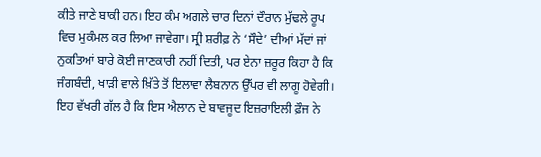ਕੀਤੇ ਜਾਣੇ ਬਾਕੀ ਹਨ। ਇਹ ਕੰਮ ਅਗਲੇ ਚਾਰ ਦਿਨਾਂ ਦੌਰਾਨ ਮੁੱਢਲੇ ਰੂਪ ਵਿਚ ਮੁਕੰਮਲ ਕਰ ਲਿਆ ਜਾਵੇਗਾ। ਸ੍ਰੀ ਸ਼ਰੀਫ਼ ਨੇ ‘ਸੌਦੇ’ ਦੀਆਂ ਮੱਦਾਂ ਜਾਂ ਨੁਕਤਿਆਂ ਬਾਰੇ ਕੋਈ ਜਾਣਕਾਰੀ ਨਹੀਂ ਦਿਤੀ, ਪਰ ਏਨਾ ਜ਼ਰੂਰ ਕਿਹਾ ਹੈ ਕਿ ਜੰਗਬੰਦੀ, ਖਾੜੀ ਵਾਲੇ ਖ਼ਿੱਤੇ ਤੋਂ ਇਲਾਵਾ ਲੈਬਨਾਨ ਉੱਪਰ ਵੀ ਲਾਗੂ ਹੋਵੇਗੀ। ਇਹ ਵੱਖਰੀ ਗੱਲ ਹੈ ਕਿ ਇਸ ਐਲਾਨ ਦੇ ਬਾਵਜੂਦ ਇਜ਼ਰਾਇਲੀ ਫ਼ੌਜ ਨੇ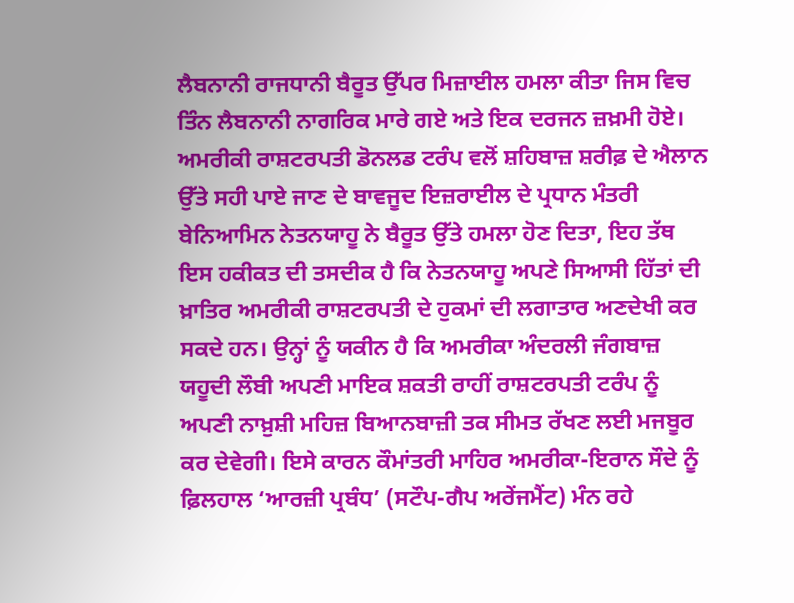ਲੈਬਨਾਨੀ ਰਾਜਧਾਨੀ ਬੈਰੂਤ ਉੱਪਰ ਮਿਜ਼ਾਈਲ ਹਮਲਾ ਕੀਤਾ ਜਿਸ ਵਿਚ ਤਿੰਨ ਲੈਬਨਾਨੀ ਨਾਗਰਿਕ ਮਾਰੇ ਗਏ ਅਤੇ ਇਕ ਦਰਜਨ ਜ਼ਖ਼ਮੀ ਹੋਏ। ਅਮਰੀਕੀ ਰਾਸ਼ਟਰਪਤੀ ਡੋਨਲਡ ਟਰੰਪ ਵਲੋਂ ਸ਼ਹਿਬਾਜ਼ ਸ਼ਰੀਫ਼ ਦੇ ਐਲਾਨ ਉੱਤੇ ਸਹੀ ਪਾਏ ਜਾਣ ਦੇ ਬਾਵਜੂਦ ਇਜ਼ਰਾਈਲ ਦੇ ਪ੍ਰਧਾਨ ਮੰਤਰੀ ਬੇਨਿਆਮਿਨ ਨੇਤਨਯਾਹੂ ਨੇ ਬੈਰੂਤ ਉੱਤੇ ਹਮਲਾ ਹੋਣ ਦਿਤਾ, ਇਹ ਤੱਥ ਇਸ ਹਕੀਕਤ ਦੀ ਤਸਦੀਕ ਹੈ ਕਿ ਨੇਤਨਯਾਹੂ ਅਪਣੇ ਸਿਆਸੀ ਹਿੱਤਾਂ ਦੀ ਖ਼ਾਤਿਰ ਅਮਰੀਕੀ ਰਾਸ਼ਟਰਪਤੀ ਦੇ ਹੁਕਮਾਂ ਦੀ ਲਗਾਤਾਰ ਅਣਦੇਖੀ ਕਰ ਸਕਦੇ ਹਨ। ਉਨ੍ਹਾਂ ਨੂੰ ਯਕੀਨ ਹੈ ਕਿ ਅਮਰੀਕਾ ਅੰਦਰਲੀ ਜੰਗਬਾਜ਼ ਯਹੂਦੀ ਲੌਬੀ ਅਪਣੀ ਮਾਇਕ ਸ਼ਕਤੀ ਰਾਹੀਂ ਰਾਸ਼ਟਰਪਤੀ ਟਰੰਪ ਨੂੰ ਅਪਣੀ ਨਾਖ਼ੁਸ਼ੀ ਮਹਿਜ਼ ਬਿਆਨਬਾਜ਼ੀ ਤਕ ਸੀਮਤ ਰੱਖਣ ਲਈ ਮਜਬੂਰ ਕਰ ਦੇਵੇਗੀ। ਇਸੇ ਕਾਰਨ ਕੌਮਾਂਤਰੀ ਮਾਹਿਰ ਅਮਰੀਕਾ-ਇਰਾਨ ਸੌਦੇ ਨੂੰ ਫ਼ਿਲਹਾਲ ‘ਆਰਜ਼ੀ ਪ੍ਰਬੰਧ’ (ਸਟੌਪ-ਗੈਪ ਅਰੇਂਜਮੈਂਟ) ਮੰਨ ਰਹੇ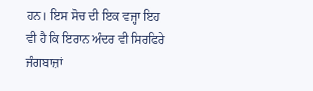ਹਨ। ਇਸ ਸੋਚ ਦੀ ਇਕ ਵਜ੍ਹਾ ਇਹ ਵੀ ਹੈ ਕਿ ਇਰਾਨ ਅੰਦਰ ਵੀ ਸਿਰਫਿਰੇ ਜੰਗਬਾਜ਼ਾਂ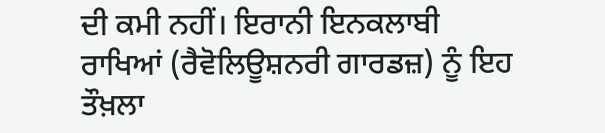ਦੀ ਕਮੀ ਨਹੀਂ। ਇਰਾਨੀ ਇਨਕਲਾਬੀ ਰਾਖਿਆਂ (ਰੈਵੋਲਿਊਸ਼ਨਰੀ ਗਾਰਡਜ਼) ਨੂੰ ਇਹ ਤੌਖ਼ਲਾ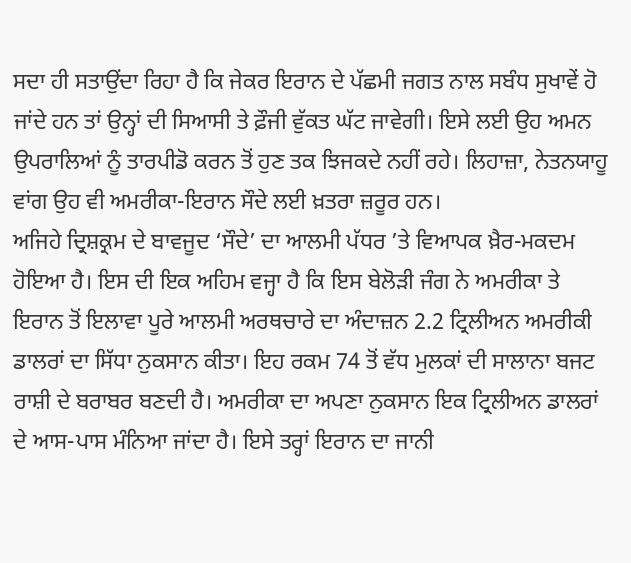ਸਦਾ ਹੀ ਸਤਾਉਂਦਾ ਰਿਹਾ ਹੈ ਕਿ ਜੇਕਰ ਇਰਾਨ ਦੇ ਪੱਛਮੀ ਜਗਤ ਨਾਲ ਸਬੰਧ ਸੁਖਾਵੇਂ ਹੋ ਜਾਂਦੇ ਹਨ ਤਾਂ ਉਨ੍ਹਾਂ ਦੀ ਸਿਆਸੀ ਤੇ ਫ਼ੌਜੀ ਵੁੱਕਤ ਘੱਟ ਜਾਵੇਗੀ। ਇਸੇ ਲਈ ਉਹ ਅਮਨ ਉਪਰਾਲਿਆਂ ਨੂੰ ਤਾਰਪੀਡੋ ਕਰਨ ਤੋਂ ਹੁਣ ਤਕ ਝਿਜਕਦੇ ਨਹੀਂ ਰਹੇ। ਲਿਹਾਜ਼ਾ, ਨੇਤਨਯਾਹੂ ਵਾਂਗ ਉਹ ਵੀ ਅਮਰੀਕਾ-ਇਰਾਨ ਸੌਦੇ ਲਈ ਖ਼ਤਰਾ ਜ਼ਰੂਰ ਹਨ।
ਅਜਿਹੇ ਦ੍ਰਿਸ਼ਕ੍ਰਮ ਦੇ ਬਾਵਜੂਦ ‘ਸੌਦੇ’ ਦਾ ਆਲਮੀ ਪੱਧਰ ’ਤੇ ਵਿਆਪਕ ਖ਼ੈਰ-ਮਕਦਮ ਹੋਇਆ ਹੈ। ਇਸ ਦੀ ਇਕ ਅਹਿਮ ਵਜ੍ਹਾ ਹੈ ਕਿ ਇਸ ਬੇਲੋੜੀ ਜੰਗ ਨੇ ਅਮਰੀਕਾ ਤੇ ਇਰਾਨ ਤੋਂ ਇਲਾਵਾ ਪੂਰੇ ਆਲਮੀ ਅਰਥਚਾਰੇ ਦਾ ਅੰਦਾਜ਼ਨ 2.2 ਟ੍ਰਿਲੀਅਨ ਅਮਰੀਕੀ ਡਾਲਰਾਂ ਦਾ ਸਿੱਧਾ ਨੁਕਸਾਨ ਕੀਤਾ। ਇਹ ਰਕਮ 74 ਤੋਂ ਵੱਧ ਮੁਲਕਾਂ ਦੀ ਸਾਲਾਨਾ ਬਜਟ ਰਾਸ਼ੀ ਦੇ ਬਰਾਬਰ ਬਣਦੀ ਹੈ। ਅਮਰੀਕਾ ਦਾ ਅਪਣਾ ਨੁਕਸਾਨ ਇਕ ਟ੍ਰਿਲੀਅਨ ਡਾਲਰਾਂ ਦੇ ਆਸ-ਪਾਸ ਮੰਨਿਆ ਜਾਂਦਾ ਹੈ। ਇਸੇ ਤਰ੍ਹਾਂ ਇਰਾਨ ਦਾ ਜਾਨੀ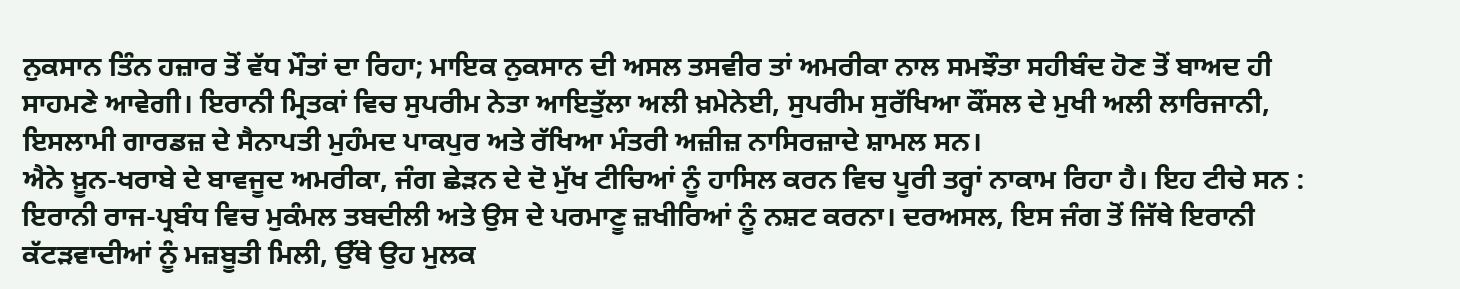ਨੁਕਸਾਨ ਤਿੰਨ ਹਜ਼ਾਰ ਤੋਂ ਵੱਧ ਮੌਤਾਂ ਦਾ ਰਿਹਾ; ਮਾਇਕ ਨੁਕਸਾਨ ਦੀ ਅਸਲ ਤਸਵੀਰ ਤਾਂ ਅਮਰੀਕਾ ਨਾਲ ਸਮਝੌਤਾ ਸਹੀਬੰਦ ਹੋਣ ਤੋਂ ਬਾਅਦ ਹੀ ਸਾਹਮਣੇ ਆਵੇਗੀ। ਇਰਾਨੀ ਮ੍ਰਿਤਕਾਂ ਵਿਚ ਸੁਪਰੀਮ ਨੇਤਾ ਆਇਤੁੱਲਾ ਅਲੀ ਖ਼ਮੇਨੇਈ, ਸੁਪਰੀਮ ਸੁਰੱਖਿਆ ਕੌਂਸਲ ਦੇ ਮੁਖੀ ਅਲੀ ਲਾਰਿਜਾਨੀ, ਇਸਲਾਮੀ ਗਾਰਡਜ਼ ਦੇ ਸੈਨਾਪਤੀ ਮੁਹੰਮਦ ਪਾਕਪੁਰ ਅਤੇ ਰੱਖਿਆ ਮੰਤਰੀ ਅਜ਼ੀਜ਼ ਨਾਸਿਰਜ਼ਾਦੇ ਸ਼ਾਮਲ ਸਨ।
ਐਨੇ ਖ਼ੂਨ-ਖਰਾਬੇ ਦੇ ਬਾਵਜੂਦ ਅਮਰੀਕਾ, ਜੰਗ ਛੇੜਨ ਦੇ ਦੋ ਮੁੱਖ ਟੀਚਿਆਂ ਨੂੰ ਹਾਸਿਲ ਕਰਨ ਵਿਚ ਪੂਰੀ ਤਰ੍ਹਾਂ ਨਾਕਾਮ ਰਿਹਾ ਹੈ। ਇਹ ਟੀਚੇ ਸਨ : ਇਰਾਨੀ ਰਾਜ-ਪ੍ਰਬੰਧ ਵਿਚ ਮੁਕੰਮਲ ਤਬਦੀਲੀ ਅਤੇ ਉਸ ਦੇ ਪਰਮਾਣੂ ਜ਼ਖੀਰਿਆਂ ਨੂੰ ਨਸ਼ਟ ਕਰਨਾ। ਦਰਅਸਲ, ਇਸ ਜੰਗ ਤੋਂ ਜਿੱਥੇ ਇਰਾਨੀ ਕੱਟੜਵਾਦੀਆਂ ਨੂੰ ਮਜ਼ਬੂਤੀ ਮਿਲੀ, ਉੱਥੇ ਉਹ ਮੁਲਕ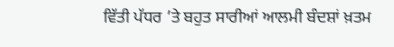ਵਿੱਤੀ ਪੱਧਰ ’ਤੇ ਬਹੁਤ ਸਾਰੀਆਂ ਆਲਮੀ ਬੰਦਸ਼ਾਂ ਖ਼ਤਮ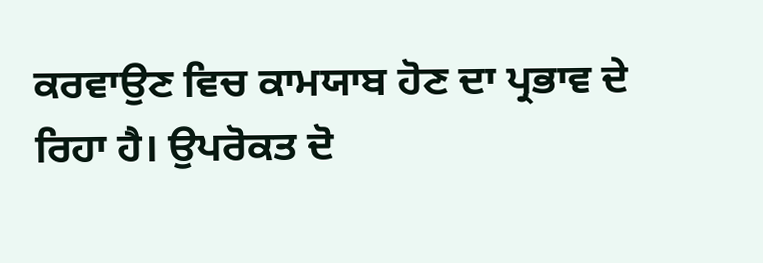ਕਰਵਾਉਣ ਵਿਚ ਕਾਮਯਾਬ ਹੋਣ ਦਾ ਪ੍ਰਭਾਵ ਦੇ ਰਿਹਾ ਹੈ। ਉਪਰੋਕਤ ਦੋ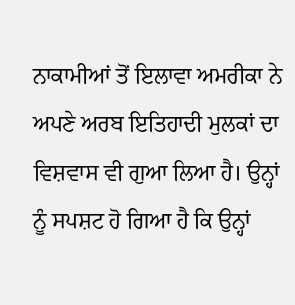ਨਾਕਾਮੀਆਂ ਤੋਂ ਇਲਾਵਾ ਅਮਰੀਕਾ ਨੇ ਅਪਣੇ ਅਰਬ ਇਤਿਹਾਦੀ ਮੁਲਕਾਂ ਦਾ ਵਿਸ਼ਵਾਸ ਵੀ ਗੁਆ ਲਿਆ ਹੈ। ਉਨ੍ਹਾਂ ਨੂੰ ਸਪਸ਼ਟ ਹੋ ਗਿਆ ਹੈ ਕਿ ਉਨ੍ਹਾਂ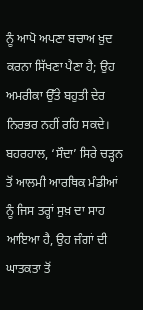ਨੂੰ ਆਪੋ ਅਪਣਾ ਬਚਾਅ ਖ਼ੁਦ ਕਰਨਾ ਸਿੱਖਣਾ ਪੈਣਾ ਹੈ; ਉਹ ਅਮਰੀਕਾ ਉੱਤੇ ਬਹੁਤੀ ਦੇਰ ਨਿਰਭਰ ਨਹੀਂ ਰਹਿ ਸਕਦੇ। ਬਹਰਹਾਲ, ‘ਸੌਦਾ’ ਸਿਰੇ ਚੜ੍ਹਨ ਤੋਂ ਆਲਮੀ ਆਰਥਿਕ ਮੰਡੀਆਂ ਨੂੰ ਜਿਸ ਤਰ੍ਹਾਂ ਸੁਖ਼ ਦਾ ਸਾਹ ਆਇਆ ਹੈ, ਉਹ ਜੰਗਾਂ ਦੀ ਘਾਤਕਤਾ ਤੋਂ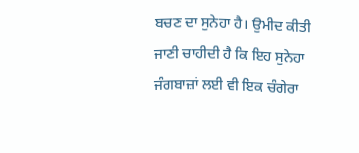ਬਚਣ ਦਾ ਸੁਨੇਹਾ ਹੈ। ਉਮੀਦ ਕੀਤੀ ਜਾਣੀ ਚਾਹੀਦੀ ਹੈ ਕਿ ਇਹ ਸੁਨੇਹਾ ਜੰਗਬਾਜ਼ਾਂ ਲਈ ਵੀ ਇਕ ਚੰਗੇਰਾ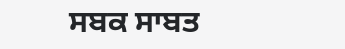ਸਬਕ ਸਾਬਤ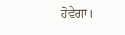ਹੋਵੇਗਾ।